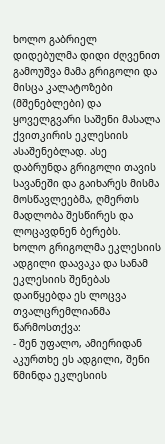ხოლო გაბრიელ დიდებულმა დიდი ძღვენით გამოუშვა მამა გრიგოლი და მისცა კალატოზები (მშენებლები) და ყოველგვარი საშენი მასალა ქვითკირის ეკლესიის ასაშენებლად. ასე დაბრუნდა გრიგოლი თავის სავანეში და გაიხარეს მისმა მოსწავლეებმა, ღმერთს მადლობა შესწირეს და ლოცავდნენ ბერებს.
ხოლო გრიგოლმა ეკლესიის ადგილი დაავაკა და სანამ ეკლესიის შენებას დაიწყებდა ეს ლოცვა თვალცრემლიანმა წარმოსთქვა:
- შენ უფალო, ამიერიდან აკურთხე ეს ადგილი, შენი წმინდა ეკლესიის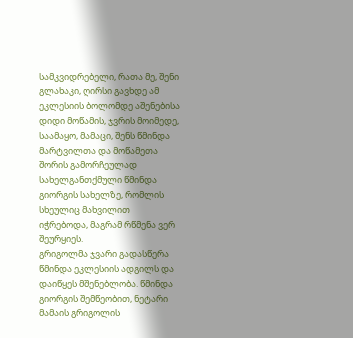სამკვიდრებელი, რათა მე, შენი გლახაკი, ღირსი გავხდე ამ ეკლესიის ბოლომდე აშენებისა დიდი მოწამის, ჯვრის მოიმედე, საამაყო, მამაცი, შენს წმინდა მარტვილთა და მოწამეთა შორის გამორჩეულად სახელგანთქმული წმინდა გიორგის სახელზე, რომლის სხეულიც მახვილით იჭრებოდა, მაგრამ რწმენა ვერ შეურყიეს.
გრიგოლმა ჯვარი გადასწერა წმინდა ეკლესიის ადგილს და დაიწყეს მშენებლობა. წმინდა გიორგის შემწეობით, ნეტარი მამაის გრიგოლის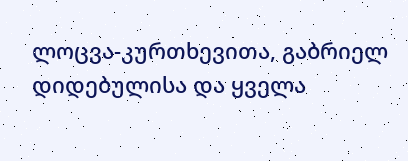ლოცვა-კურთხევითა, გაბრიელ დიდებულისა და ყველა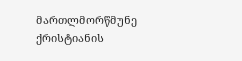მართლმორწმუნე ქრისტიანის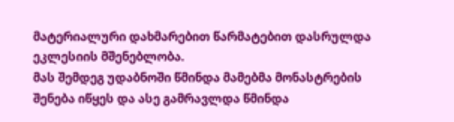მატერიალური დახმარებით წარმატებით დასრულდა ეკლესიის მშენებლობა.
მას შემდეგ უდაბნოში წმინდა მამებმა მონასტრების შენება იწყეს და ასე გამრავლდა წმინდა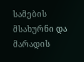სამების მსახურნი და მარადის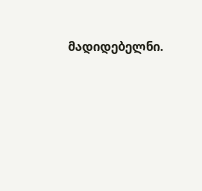მადიდებელნი.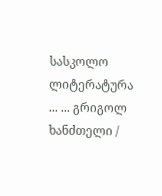სასკოლო ლიტერატურა ... ... გრიგოლ ხანძთელი /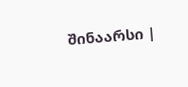შინაარსი |